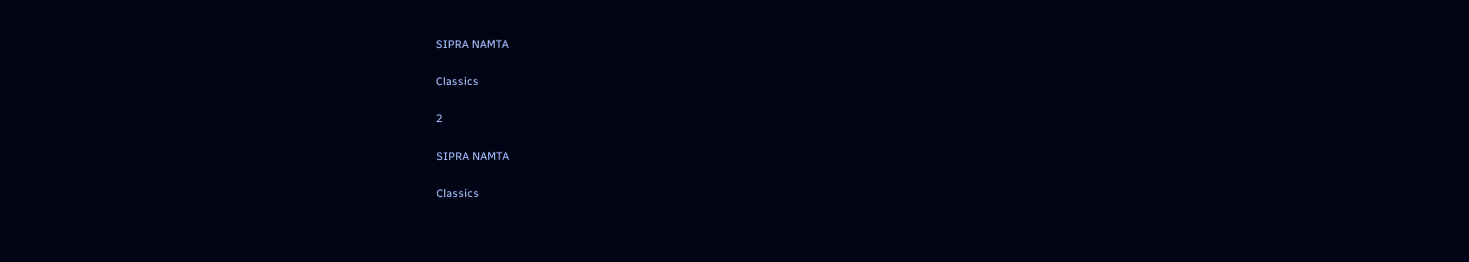SIPRA NAMTA

Classics

2

SIPRA NAMTA

Classics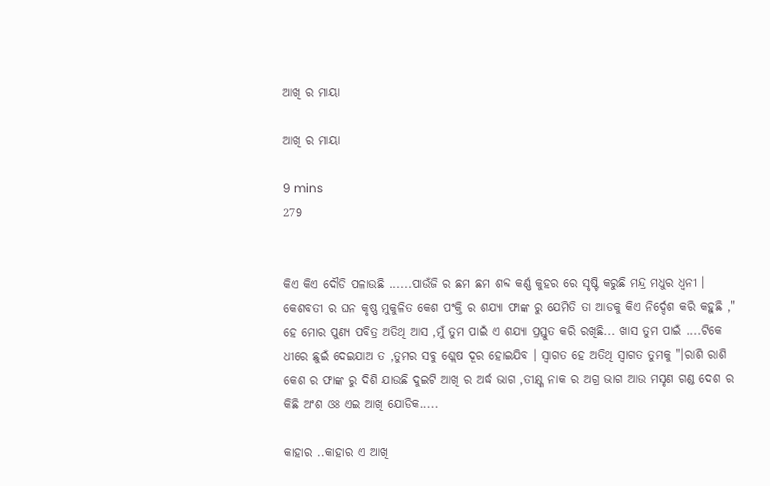ଆଖି ର ମାୟା

ଆଖି ର ମାୟା

9 mins
279


କିଏ କିଏ ଦୌଡି ପଳାଉଛି ......ପାଉଁଜି ର ଛମ ଛମ ଶବ୍ଦ କର୍ଣ୍ଣ କୁହର ରେ ସୃଷ୍ଟି କରୁଛି ମନ୍ଦ୍ର ମଧୁର ଧ୍ୱନୀ । କେଶବତୀ ର ଘନ କୃଷ୍ଣ ମୁକୁଳିତ କେଶ ପଂକ୍ତି ର ଶଯ୍ୟା ଫାଙ୍କ ରୁ ଯେମିତି ତା ଆଡକୁ କିଏ ନିର୍ଦ୍ଦେଶ କରି କହୁଛି ," ହେ ମୋର ପୁଣ୍ୟ ପବିତ୍ର ଅତିଥି ଆସ ,ମୁଁ ତୁମ ପାଇଁ ଏ ଶଯ୍ୟା ପ୍ରସ୍ତୁତ କରି ରଖିଛି... ଖାସ ତୁମ ପାଇଁ ....ଟିକେ ଧୀରେ ଛୁଇଁ ଦେଇଯାଅ ତ ,ତୁମର ସବୁ ଶ୍ଲେଷ ଦୂର ହୋଇଯିବ । ସ୍ୱାଗତ ହେ ଅତିଥି ସ୍ୱାଗତ ତୁମକୁ "।ରାଶି ରାଶି କେଶ ର ଫାଙ୍କ ରୁ ଦିଶି ଯାଉଛି ଦୁଇଟି ଆଖି ର ଅର୍ଦ୍ଧ ଭାଗ ,ତୀକ୍ଷ୍ଣ ନାକ ର ଅଗ୍ର ଭାଗ ଆଉ ମସୃଣ ଗଣ୍ଡ ଦେଶ ର କିଛି ଅଂଶ ଓଃ ଏଇ ଆଖି ଯୋଡିକ.....

କାହାର ..କାହାର ଏ ଆଖି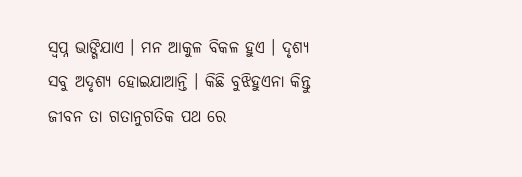ସ୍ୱପ୍ନ ଭାଙ୍ଗିଯାଏ । ମନ ଆକୁଳ ବିକଳ ହୁଏ । ଦୃଶ୍ୟ ସବୁ ଅଦୃଶ୍ୟ ହୋଇଯାଆନ୍ତି । କିଛି ବୁଝିହୁଏନା କିନ୍ତୁ ଜୀବନ ତା ଗତାନୁଗତିକ ପଥ ରେ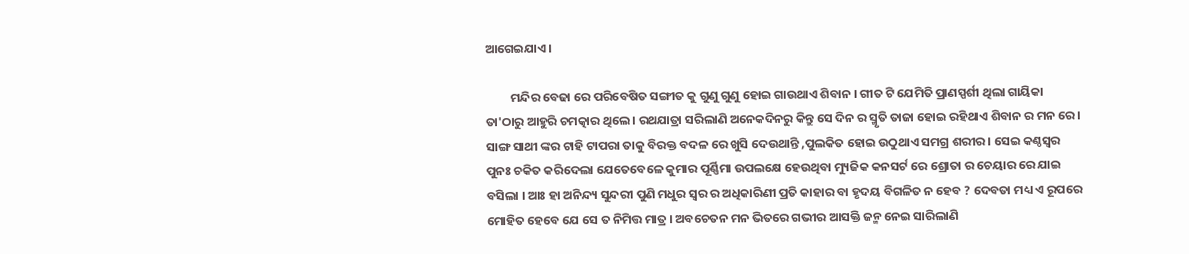ଆଗେଇଯାଏ ।

         ମନ୍ଦିର ବେଢା ରେ ପରିବେଷିତ ସଙ୍ଗୀତ କୁ ଗୁଣୁ ଗୁଣୁ ହୋଇ ଗାଉଥାଏ ଶିବାନ । ଗୀତ ଟି ଯେମିତି ପ୍ରାଣସ୍ପର୍ଶୀ ଥିଲା ଗାୟିକା ତା'ଠାରୁ ଆହୁରି ଚମତ୍କାର ଥିଲେ । ରଥଯାତ୍ରା ସରିଲାଣି ଅନେକଦିନରୁ କିନ୍ତୁ ସେ ଦିନ ର ସ୍ମୃତି ତାଜା ହୋଇ ରହିଥାଏ ଶିବାନ ର ମନ ରେ । ସାଙ୍ଗ ସାଥୀ ଙ୍କର ଟାହି ଟାପରା ତାକୁ ବିରକ୍ତ ବଦଳ ରେ ଖୁସି ଦେଉଥାନ୍ତି ,ପୁଲକିତ ହୋଇ ଉଠୁଥାଏ ସମଗ୍ର ଶରୀର । ସେଇ କଣ୍ଠସ୍ୱର ପୁନଃ ଚକିତ କରିଦେଲା ଯେତେବେଳେ କୁମାର ପୂର୍ଣ୍ଣିମା ଉପଲକ୍ଷେ ହେଉଥିବା ମ୍ୟୁଜିକ କନସର୍ଟ ରେ ଶ୍ରୋତା ର ଚେୟାର ରେ ଯାଇ ବସିଲା । ଆଃ ହା ଅନିନ୍ଦ୍ୟ ସୁନ୍ଦରୀ ପୁଣି ମଧୁର ସ୍ୱର ର ଅଧିକାରିଣୀ ପ୍ରତି କାହାର ବା ହୃଦୟ ବିଗଳିତ ନ ହେବ ? ଦେବତା ମଧ୍ୟ ଏ ରୂପରେ ମୋହିତ ହେବେ ଯେ ସେ ତ ନିମିତ୍ତ ମାତ୍ର । ଅବଚେତନ ମନ ଭିତରେ ଗଭୀର ଆସକ୍ତି ଜନ୍ମ ନେଇ ସାରିଲାଣି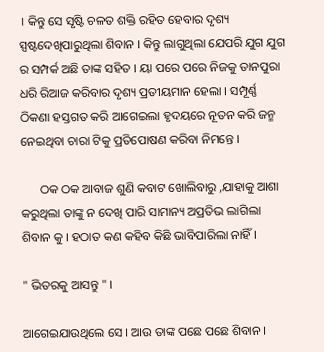। କିନ୍ତୁ ସେ ସୃଷ୍ଟି ଚଳତ ଶକ୍ତି ରହିତ ହେବାର ଦୃଶ୍ୟ ସ୍ପଷ୍ଟଦେଖିପାରୁଥିଲା ଶିବାନ । କିନ୍ତୁ ଲାଗୁଥିଲା ଯେପରି ଯୁଗ ଯୁଗ ର ସମ୍ପର୍କ ଅଛି ତାଙ୍କ ସହିତ । ୟା ପରେ ପରେ ନିଜକୁ ତାନପୁରା ଧରି ରିଆଜ କରିବାର ଦୃଶ୍ୟ ପ୍ରତୀୟମାନ ହେଲା । ସମ୍ପୂର୍ଣ୍ଣ ଠିକଣା ହସ୍ତଗତ କରି ଆଗେଇଲା ହୃଦୟରେ ନୂତନ କରି ଜନ୍ମ ନେଇଥିବା ଚାରା ଟିକୁ ପ୍ରତିପୋଷଣ କରିବା ନିମନ୍ତେ ।

      ଠକ ଠକ ଆବାଜ ଶୁଣି କବାଟ ଖୋଲିବାରୁ ,ଯାହାକୁ ଆଶା କରୁଥିଲା ତାଙ୍କୁ ନ ଦେଖି ପାରି ସାମାନ୍ୟ ଅପ୍ରତିଭ ଲାଗିଲା ଶିବାନ କୁ । ହଠାତ କଣ କହିବ କିଛି ଭାବିପାରିଲା ନାହିଁ ।

" ଭିତରକୁ ଆସନ୍ତୁ " ।

ଆଗେଇଯାଉଥିଲେ ସେ । ଆଉ ତାଙ୍କ ପଛେ ପଛେ ଶିବାନ ।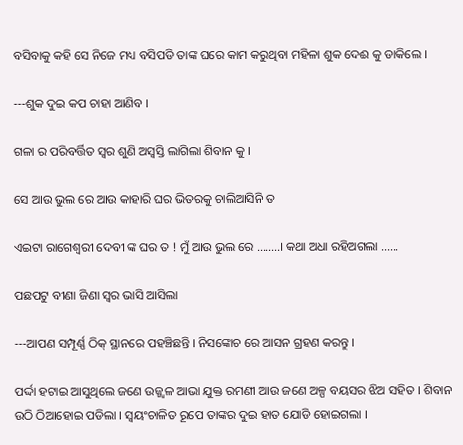ବସିବାକୁ କହି ସେ ନିଜେ ମଧ୍ୟ ବସିପଡି ତାଙ୍କ ଘରେ କାମ କରୁଥିବା ମହିଳା ଶୁକ ଦେଈ କୁ ଡାକିଲେ ।

---ଶୁକ ଦୁଇ କପ ଚାହା ଆଣିବ ।

ଗଳା ର ପରିବର୍ତ୍ତିତ ସ୍ୱର ଶୁଣି ଅସ୍ବସ୍ତି ଲାଗିଲା ଶିବାନ କୁ ।

ସେ ଆଉ ଭୁଲ ରେ ଆଉ କାହାରି ଘର ଭିତରକୁ ଚାଲିଆସିନି ତ

ଏଇଟା ରାଗେଶ୍ୱରୀ ଦେବୀ ଙ୍କ ଘର ତ ! ମୁଁ ଆଉ ଭୁଲ ରେ ........। କଥା ଅଧା ରହିଅଗଲା ......

ପଛପଟୁ ବୀଣା ଜିଣା ସ୍ୱର ଭାସି ଆସିଲା

---ଆପଣ ସମ୍ପୂର୍ଣ୍ଣ ଠିକ୍ ସ୍ଥାନରେ ପହଞ୍ଚିଛନ୍ତି । ନିସଙ୍କୋଚ ରେ ଆସନ ଗ୍ରହଣ କରନ୍ତୁ ।

ପର୍ଦ୍ଦା ହଟାଇ ଆସୁଥିଲେ ଜଣେ ଉଜ୍ଜ୍ୱଳ ଆଭା ଯୁକ୍ତ ରମଣୀ ଆଉ ଜଣେ ଅଳ୍ପ ବୟସର ଝିଅ ସହିତ । ଶିବାନ ଉଠି ଠିଆହୋଇ ପଡିଲା । ସ୍ୱୟଂଚାଳିତ ରୂପେ ତାଙ୍କର ଦୁଇ ହାତ ଯୋଡି ହୋଇଗଲା ।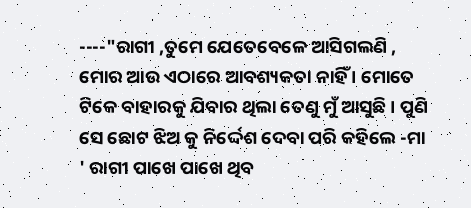----"ରାଗୀ ,ତୁମେ ଯେତେବେଳେ ଆସିଗଲଣି , ମୋର ଆଉ ଏଠାରେ ଆବଶ୍ୟକତା ନାହିଁ । ମୋତେ ଟିକେ ବାହାରକୁ ଯିବାର ଥିଲା ତେଣୁ ମୁଁ ଆସୁଛି । ପୁଣି ସେ ଛୋଟ ଝିଅ କୁ ନିର୍ଦ୍ଦେଶ ଦେବା ପରି କହିଲେ -ମା ' ରାଗୀ ପାଖେ ପାଖେ ଥିବ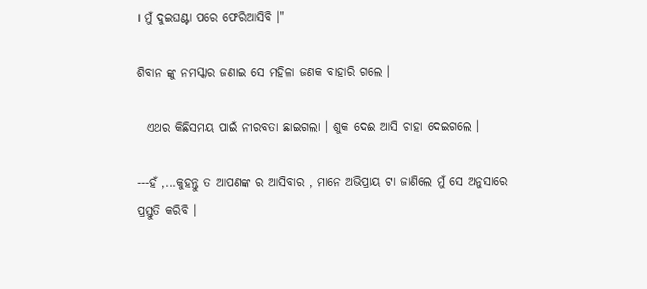। ମୁଁ ଦୁଇଘଣ୍ଟା ପରେ ଫେରିଆସିବି ।"

ଶିବାନ ଙ୍କୁ ନମସ୍କାର ଜଣାଇ ସେ ମହିଳା ଜଣକ ବାହାରି ଗଲେ ।

  ଏଥର କିଛିସମୟ ପାଇଁ ନୀରବତା ଛାଇଗଲା । ଶୁକ ଦେଈ ଆସି ଚାହା ଦେଇଗଲେ ।

---ହଁ ,...କୁହନ୍ତୁ ତ ଆପଣଙ୍କ ର ଆସିବାର , ମାନେ ଅଭିପ୍ରାୟ ଟା ଜାଣିଲେ ମୁଁ ସେ ଅନୁସାରେ ପ୍ରସ୍ତୁତି କରିବି ।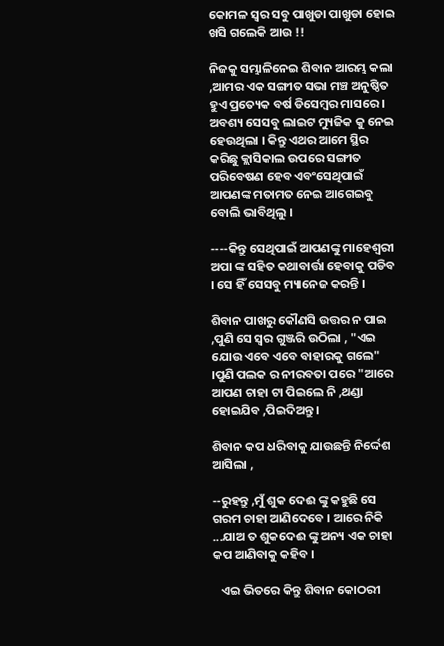କୋମଳ ସ୍ୱର ସବୁ ପାଖୁଡା ପାଖୁଡା ହୋଇ ଖସି ଗଲେକି ଆଉ !!

ନିଜକୁ ସମ୍ଭାଳିନେଇ ଶିବାନ ଆରମ୍ଭ କଲା ,ଆମର ଏକ ସଙ୍ଗୀତ ସଭା ମଞ୍ଚ ଅନୁଷ୍ଠିତ ହୁଏ ପ୍ରତ୍ୟେକ ବର୍ଷ ଡିସେମ୍ବର ମାସରେ । ଅବଶ୍ୟ ସେସବୁ ଲାଇଟ ମ୍ୟୁଜିକ କୁ ନେଇ ହେଉଥିଲା । କିନ୍ତୁ ଏଥର ଆମେ ସ୍ଥିର କରିଛୁ କ୍ଲାସିକାଲ ଉପରେ ସଙ୍ଗୀତ ପରିବେଷଣ ହେବ ଏବଂସେଥିପାଇଁ ଆପଣଙ୍କ ମତାମତ ନେଇ ଆଗେଇବୁ ବୋଲି ଭାବିଥିଲୁ ।

----କିନ୍ତୁ ସେଥିପାଇଁ ଆପଣଙ୍କୁ ମାହେଶ୍ୱରୀ ଅପା ଙ୍କ ସହିତ କଥାବାର୍ତ୍ତା ହେବାକୁ ପଡିବ । ସେ ହିଁ ସେସବୁ ମ୍ୟାନେଜ କରନ୍ତି ।

ଶିବାନ ପାଖରୁ କୌଣସି ଉତ୍ତର ନ ପାଇ ,ପୁଣି ସେ ସ୍ୱର ଗୁଞ୍ଜରି ଉଠିଲା , "ଏଇ ଯୋଉ ଏବେ ଏବେ ବାହାରକୁ ଗଲେ" ।ପୁଣି ପଲକ ର ନୀରବତା ପରେ "ଆରେ ଆପଣ ଚାହା ଟା ପିଇଲେ ନି ,ଥଣ୍ଡା ହୋଇଯିବ ,ପିଇଦିଅନ୍ତୁ ।

ଶିବାନ କପ ଧରିବାକୁ ଯାଉଛନ୍ତି ନିର୍ଦ୍ଦେଶ ଆସିଲା ,

--ରୁହନ୍ତୁ ,ମୁଁ ଶୁକ ଦେଈ ଙ୍କୁ କହୁଛି ସେ ଗରମ ଚାହା ଆଣିଦେବେ । ଆରେ ନିକି ...ଯାଅ ତ ଶୁକଦେଈ ଙ୍କୁ ଅନ୍ୟ ଏକ ଚାହା କପ ଆଣିବାକୁ କହିବ ।

   ଏଇ ଭିତରେ କିନ୍ତୁ ଶିବାନ କୋଠରୀ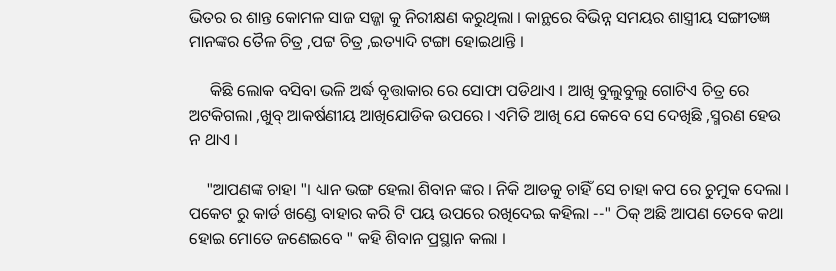ଭିତର ର ଶାନ୍ତ କୋମଳ ସାଜ ସଜ୍ଜା କୁ ନିରୀକ୍ଷଣ କରୁଥିଲା । କାନ୍ଥରେ ବିଭିନ୍ନ ସମୟର ଶାସ୍ତ୍ରୀୟ ସଙ୍ଗୀତଜ୍ଞ ମାନଙ୍କର ତୈଳ ଚିତ୍ର ,ପଟ୍ଟ ଚିତ୍ର ,ଇତ୍ୟାଦି ଟଙ୍ଗା ହୋଇଥାନ୍ତି ।

     କିଛି ଲୋକ ବସିବା ଭଳି ଅର୍ଦ୍ଧ ବୃତ୍ତାକାର ରେ ସୋଫା ପଡିଥାଏ । ଆଖି ବୁଲୁବୁଲୁ ଗୋଟିଏ ଚିତ୍ର ରେ ଅଟକିଗଲା ,ଖୁବ୍ ଆକର୍ଷଣୀୟ ଆଖିଯୋଡିକ ଉପରେ । ଏମିତି ଆଖି ଯେ କେବେ ସେ ଦେଖିଛି ,ସ୍ମରଣ ହେଉ ନ ଥାଏ ।

    "ଆପଣଙ୍କ ଚାହା "। ଧ୍ୟାନ ଭଙ୍ଗ ହେଲା ଶିବାନ ଙ୍କର । ନିକି ଆଡକୁ ଚାହିଁ ସେ ଚାହା କପ ରେ ଚୁମୁକ ଦେଲା । ପକେଟ ରୁ କାର୍ଡ ଖଣ୍ଡେ ବାହାର କରି ଟି ପୟ ଉପରେ ରଖିଦେଇ କହିଲା --" ଠିକ୍ ଅଛି ଆପଣ ତେବେ କଥା ହୋଇ ମୋତେ ଜଣେଇବେ " କହି ଶିବାନ ପ୍ରସ୍ଥାନ କଲା ।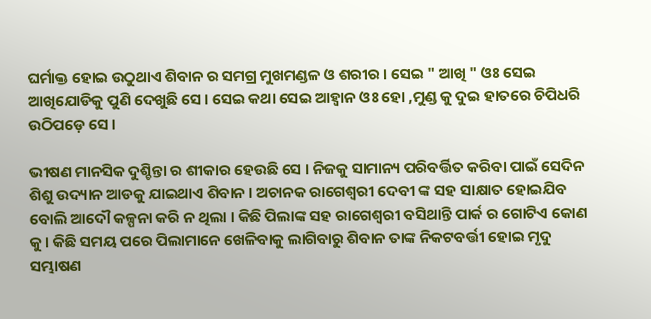ଘର୍ମାକ୍ତ ହୋଇ ଉଠୁଥାଏ ଶିବାନ ର ସମଗ୍ର ମୁଖମଣ୍ଡଳ ଓ ଶରୀର । ସେଇ " ଆଖି " ଓଃ ସେଇ ଆଖିଯୋଡିକୁ ପୁଣି ଦେଖୁଛି ସେ । ସେଇ କଥା ସେଇ ଆହ୍ୱାନ ଓଃ ହୋ ,ମୁଣ୍ଡ କୁ ଦୁଇ ହାତରେ ଚିପିଧରି ଉଠିପଡ଼େ ସେ ।

ଭୀଷଣ ମାନସିକ ଦୁଶ୍ଚିନ୍ତା ର ଶୀକାର ହେଉଛି ସେ । ନିଜକୁ ସାମାନ୍ୟ ପରିବର୍ତ୍ତିତ କରିବା ପାଇଁ ସେଦିନ ଶିଶୁ ଉଦ୍ୟାନ ଆଡକୁ ଯାଇଥାଏ ଶିବାନ । ଅଚାନକ ରାଗେଶ୍ୱରୀ ଦେବୀ ଙ୍କ ସହ ସାକ୍ଷାତ ହୋଇଯିବ ବୋଲି ଆଦୌ କଳ୍ପନା କରି ନ ଥିଲା । କିଛି ପିଲାଙ୍କ ସହ ରାଗେଶ୍ୱରୀ ବସିଥାନ୍ତି ପାର୍କ ର ଗୋଟିଏ କୋଣ କୁ । କିଛି ସମୟ ପରେ ପିଲାମାନେ ଖେଳିବାକୁ ଲାଗିବାରୁ ଶିବାନ ତାଙ୍କ ନିକଟବର୍ତ୍ତୀ ହୋଇ ମୃଦୁ ସମ୍ଭାଷଣ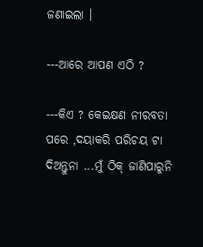ଜଣାଇଲା ।

---ଆରେ ଆପଣ ଏଠି ?

---କିଏ ? କେଇକ୍ଷଣ ନୀରବତା ପରେ ,ଦୟାକରି ପରିଚୟ ଟା ଦିଅନ୍ତୁନା ...ମୁଁ ଠିକ୍ ଜାଣିପାରୁନି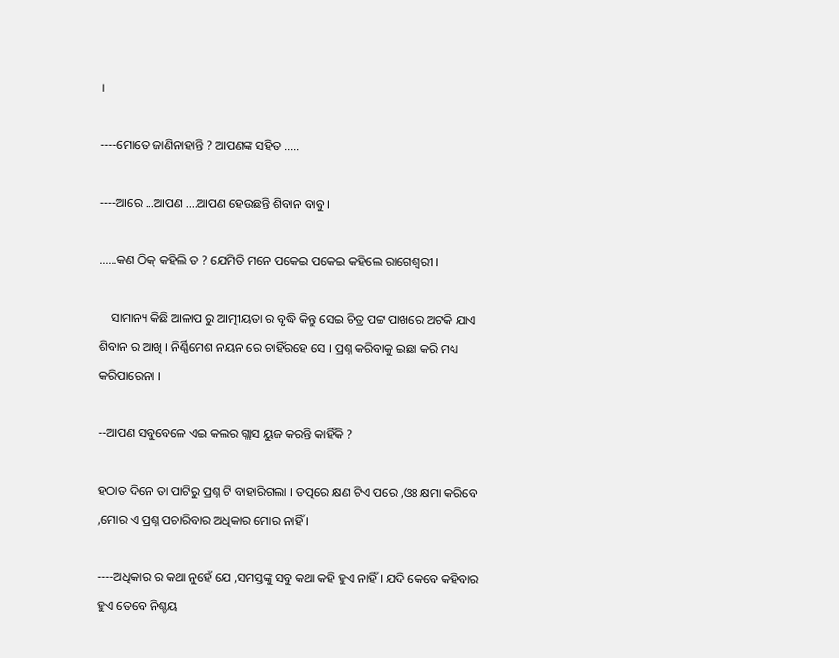।

----ମୋତେ ଜାଣିନାହାନ୍ତି ? ଆପଣଙ୍କ ସହିତ .....

----ଆରେ ...ଆପଣ ....ଆପଣ ହେଉଛନ୍ତି ଶିବାନ ବାବୁ ।

......କଣ ଠିକ୍ କହିଲି ତ ? ଯେମିତି ମନେ ପକେଇ ପକେଇ କହିଲେ ରାଗେଶ୍ଵରୀ ।

    ସାମାନ୍ୟ କିଛି ଆଳାପ ରୁ ଆତ୍ମୀୟତା ର ବୃଦ୍ଧି କିନ୍ତୁ ସେଇ ଚିତ୍ର ପଟ୍ଟ ପାଖରେ ଅଟକି ଯାଏ ଶିବାନ ର ଆଖି । ନିର୍ଣ୍ଣିମେଶ ନୟନ ରେ ଚାହିଁରହେ ସେ । ପ୍ରଶ୍ନ କରିବାକୁ ଇଛା କରି ମଧ୍ୟ କରିପାରେନା ।

--ଆପଣ ସବୁବେଳେ ଏଇ କଲର ଗ୍ଲାସ ୟୁଜ କରନ୍ତି କାହିଁକି ?

ହଠାତ ଦିନେ ତା ପାଟିରୁ ପ୍ରଶ୍ନ ଟି ବାହାରିଗଲା । ତତ୍ପରେ କ୍ଷଣ ଟିଏ ପରେ ,ଓଃ କ୍ଷମା କରିବେ ,ମୋର ଏ ପ୍ରଶ୍ନ ପଚାରିବାର ଅଧିକାର ମୋର ନାହିଁ ।

----ଅଧିକାର ର କଥା ନୁହେଁ ଯେ ,ସମସ୍ତଙ୍କୁ ସବୁ କଥା କହି ହୁଏ ନାହିଁ । ଯଦି କେବେ କହିବାର ହୁଏ ତେବେ ନିଶ୍ଚୟ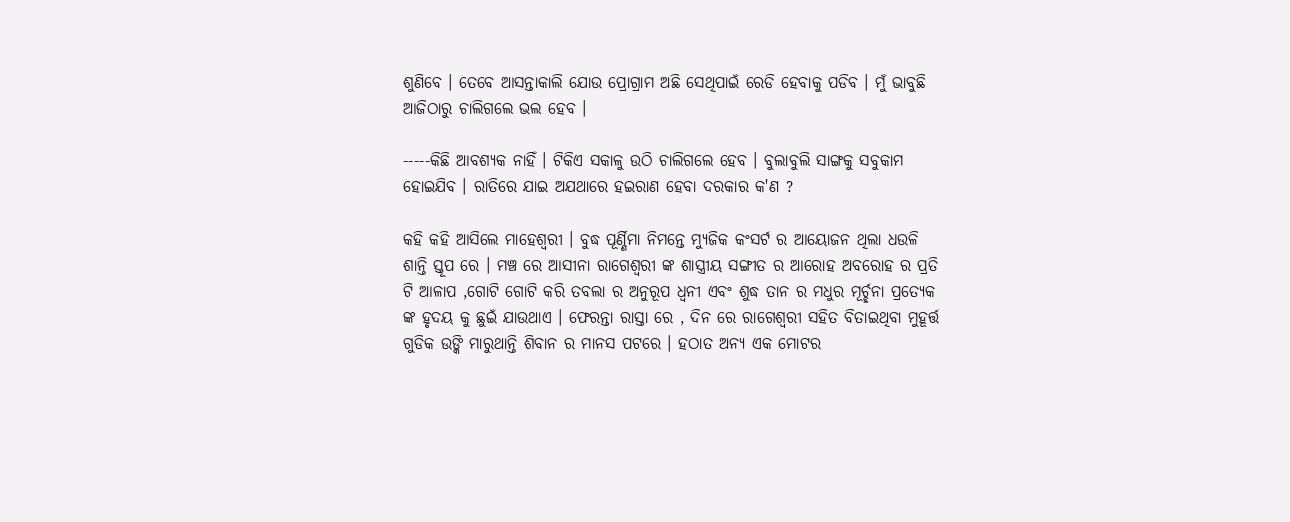ଶୁଣିବେ । ତେବେ ଆସନ୍ତାକାଲି ଯୋଉ ପ୍ରୋଗ୍ରାମ ଅଛି ସେଥିପାଇଁ ରେଡି ହେବାକୁ ପଡିବ । ମୁଁ ଭାବୁଛି ଆଜିଠାରୁ ଚାଲିଗଲେ ଭଲ ହେବ ।

-----କିଛି ଆବଶ୍ୟକ ନାହିଁ । ଟିକିଏ ସକାଳୁ ଉଠି ଚାଲିଗଲେ ହେବ । ବୁଲାବୁଲି ସାଙ୍ଗକୁ ସବୁକାମ ହୋଇଯିବ । ରାତିରେ ଯାଇ ଅଯଥାରେ ହଇରାଣ ହେବା ଦରକାର କ'ଣ ?

କହି କହି ଆସିଲେ ମାହେଶ୍ୱରୀ । ବୁଦ୍ଧ ପୂର୍ଣ୍ଣିମା ନିମନ୍ତେ ମ୍ୟୁଜିକ କଂସର୍ଟ ର ଆୟୋଜନ ଥିଲା ଧଉଳି ଶାନ୍ତି ସ୍ତୂପ ରେ । ମଞ୍ଚ ରେ ଆସୀନା ରାଗେଶ୍ୱରୀ ଙ୍କ ଶାସ୍ତ୍ରୀୟ ସଙ୍ଗୀତ ର ଆରୋହ ଅବରୋହ ର ପ୍ରତି ଟି ଆଳାପ ,ଗୋଟି ଗୋଟି କରି ତବଲା ର ଅନୁରୂପ ଧ୍ୱନୀ ଏବଂ ଶୁଦ୍ଧ ତାନ ର ମଧୁର ମୂର୍ଚ୍ଛନା ପ୍ରତ୍ୟେକ ଙ୍କ ହୃଦୟ କୁ ଛୁଇଁ ଯାଉଥାଏ । ଫେରନ୍ତା ରାସ୍ତା ରେ , ଦିନ ରେ ରାଗେଶ୍ୱରୀ ସହିତ ବିତାଇଥିବା ମୁହୂର୍ତ୍ତ ଗୁଡିକ ଉଙ୍କି ମାରୁଥାନ୍ତି ଶିବାନ ର ମାନସ ପଟରେ । ହଠାତ ଅନ୍ୟ ଏକ ମୋଟର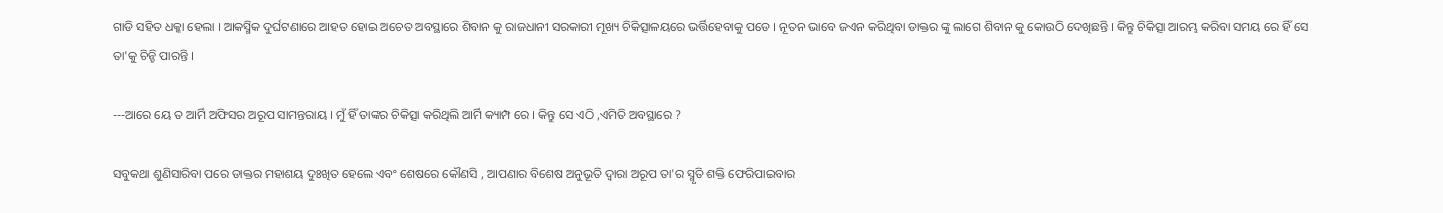ଗାଡି ସହିତ ଧକ୍କା ହେଲା । ଆକସ୍ମିକ ଦୁର୍ଘଟଣାରେ ଆହତ ହୋଇ ଅଚେତ ଅବସ୍ଥାରେ ଶିବାନ କୁ ରାଜଧାନୀ ସରକାରୀ ମୂଖ୍ୟ ଚିକିତ୍ସାଳୟରେ ଭର୍ତ୍ତିହେବାକୁ ପଡେ । ନୂତନ ଭାବେ ଜଏନ କରିଥିବା ଡାକ୍ତର ଙ୍କୁ ଲାଗେ ଶିବାନ କୁ କୋଉଠି ଦେଖିଛନ୍ତି । କିନ୍ତୁ ଚିକିତ୍ସା ଆରମ୍ଭ କରିବା ସମୟ ରେ ହିଁ ସେ ତା'କୁ ଚିନ୍ହି ପାରନ୍ତି ।

---ଆରେ ୟେ ତ ଆର୍ମି ଅଫିସର ଅରୂପ ସାମନ୍ତରାୟ । ମୁଁ ହିଁ ତାଙ୍କର ଚିକିତ୍ସା କରିଥିଲି ଆର୍ମି କ୍ୟାମ୍ପ ରେ । କିନ୍ତୁ ସେ ଏଠି ,ଏମିତି ଅବସ୍ଥାରେ ?

ସବୁକଥା ଶୁଣିସାରିବା ପରେ ଡାକ୍ତର ମହାଶୟ ଦୁଃଖିତ ହେଲେ ଏବଂ ଶେଷରେ କୌଣସି , ଆପଣାର ବିଶେଷ ଅନୁଭୂତି ଦ୍ୱାରା ଅରୂପ ତା'ର ସ୍ମୃତି ଶକ୍ତି ଫେରିପାଇବାର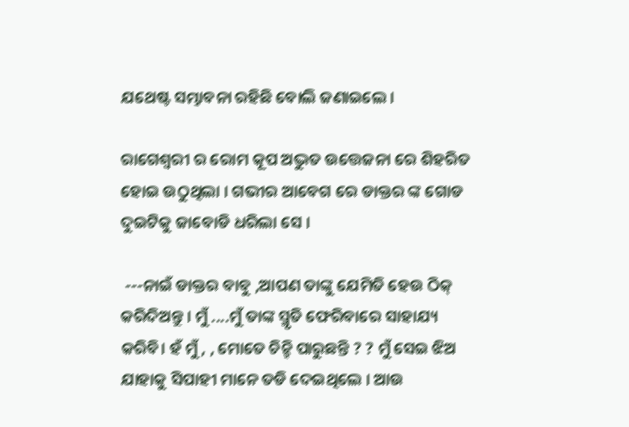ଯଥେଷ୍ଟ ସମ୍ଭାବନା ରହିଛି ବୋଲି ଜଣାଇଲେ ।

ରାଗେଶ୍ୱରୀ ର ରୋମ କୂପ ଅଦ୍ଭୁତ ଉତ୍ତେଜନା ରେ ଶିହରିତ ହୋଇ ଉଠୁଥିଲା । ଗଭୀର ଆବେଗ ରେ ଡାକ୍ତର ଙ୍କ ଗୋଡ ଦୁଇଟିକୁ ଜାବୋଡି ଧରିଲା ସେ ।

 ---ନାଇଁ ଡାକ୍ତର ବାବୁ ,ଆପଣ ତାଙ୍କୁ ଯେମିତି ହେଉ ଠିକ୍ କରିଦିଅନ୍ତୁ । ମୁଁ ....ମୁଁ ତାଙ୍କ ସ୍ମୃତି ଫେରିବାରେ ସାହାଯ୍ୟ କରିବି। ହଁ ମୁଁ , , ମୋତେ ଚିନ୍ହି ପାରୁଛନ୍ତି ? ? ମୁଁ ସେଇ ଝିଅ ଯାହାକୁ ସିପାହୀ ମାନେ ତଡି ଦେଇଥିଲେ । ଆଉ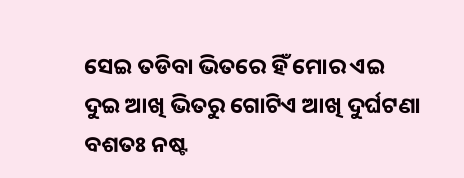ସେଇ ତଡିବା ଭିତରେ ହିଁ ମୋର ଏଇ ଦୁଇ ଆଖି ଭିତରୁ ଗୋଟିଏ ଆଖି ଦୁର୍ଘଟଣା ବଶତଃ ନଷ୍ଟ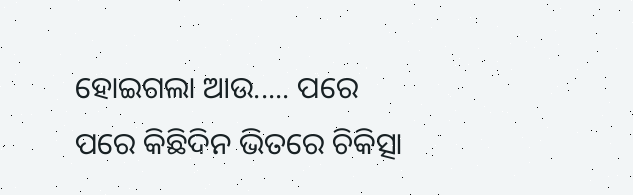ହୋଇଗଲା ଆଉ..... ପରେ ପରେ କିଛିଦିନ ଭିତରେ ଚିକିତ୍ସା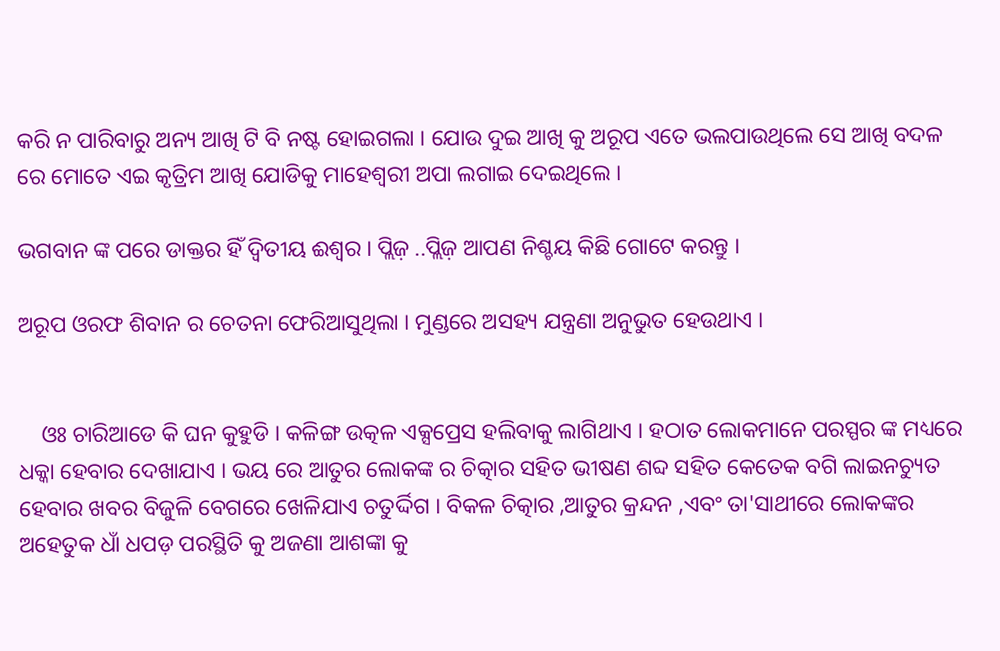କରି ନ ପାରିବାରୁ ଅନ୍ୟ ଆଖି ଟି ବି ନଷ୍ଟ ହୋଇଗଲା । ଯୋଉ ଦୁଇ ଆଖି କୁ ଅରୂପ ଏତେ ଭଲପାଉଥିଲେ ସେ ଆଖି ବଦଳ ରେ ମୋତେ ଏଇ କୃତ୍ରିମ ଆଖି ଯୋଡିକୁ ମାହେଶ୍ୱରୀ ଅପା ଲଗାଇ ଦେଇଥିଲେ ।

ଭଗବାନ ଙ୍କ ପରେ ଡାକ୍ତର ହିଁ ଦ୍ଵିତୀୟ ଈଶ୍ୱର । ପ୍ଲିଜ଼ ..ପ୍ଲିଜ଼ ଆପଣ ନିଶ୍ଚୟ କିଛି ଗୋଟେ କରନ୍ତୁ ।

ଅରୂପ ଓରଫ ଶିବାନ ର ଚେତନା ଫେରିଆସୁଥିଲା । ମୁଣ୍ଡରେ ଅସହ୍ୟ ଯନ୍ତ୍ରଣା ଅନୁଭୁତ ହେଉଥାଏ ।


    ଓଃ ଚାରିଆଡେ କି ଘନ କୁହୁଡି । କଳିଙ୍ଗ ଉତ୍କଳ ଏକ୍ସପ୍ରେସ ହଲିବାକୁ ଲାଗିଥାଏ । ହଠାତ ଲୋକମାନେ ପରସ୍ପର ଙ୍କ ମଧ୍ୟରେ ଧକ୍କା ହେବାର ଦେଖାଯାଏ । ଭୟ ରେ ଆତୁର ଲୋକଙ୍କ ର ଚିତ୍କାର ସହିତ ଭୀଷଣ ଶବ୍ଦ ସହିତ କେତେକ ବଗି ଲାଇନଚ୍ୟୁତ ହେବାର ଖବର ବିଜୁଳି ବେଗରେ ଖେଳିଯାଏ ଚତୁର୍ଦ୍ଦିଗ । ବିକଳ ଚିତ୍କାର ,ଆତୁର କ୍ରନ୍ଦନ ,ଏବଂ ତା'ସାଥୀରେ ଲୋକଙ୍କର ଅହେତୁକ ଧାଁ ଧପଡ଼ ପରସ୍ଥିତି କୁ ଅଜଣା ଆଶଙ୍କା କୁ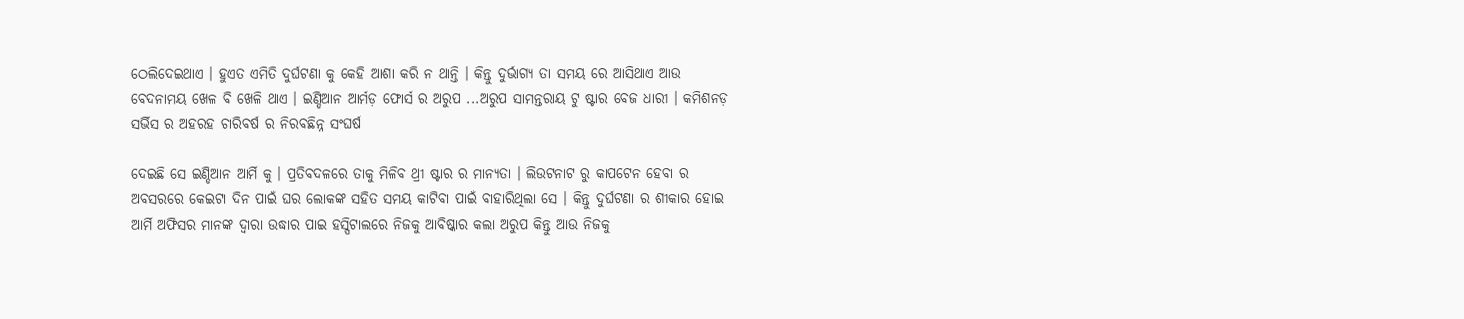ଠେଲିଦେଇଥାଏ । ହୁଏତ ଏମିତି ଦୁର୍ଘଟଣା କୁ କେହି ଆଶା କରି ନ ଥାନ୍ତି । କିନ୍ତୁ ଦୁର୍ଭାଗ୍ୟ ତା ସମୟ ରେ ଆସିଥାଏ ଆଉ ବେଦନାମୟ ଖେଳ ବି ଖେଳି ଥାଏ । ଇଣ୍ଡିଆନ ଆର୍ମଡ଼ ଫୋର୍ସ ର ଅରୁପ ...ଅରୁପ ସାମନ୍ତରାୟ ଟୁ ଷ୍ଟାର ବେଜ ଧାରୀ । କମିଶନଡ଼ ସର୍ଭିସ ର ଅହରହ ଚାରିବର୍ଷ ର ନିରବଛିନ୍ନ ସଂଘର୍ଷ

ଦେଇଛି ସେ ଇଣ୍ଡିଆନ ଆର୍ମି କୁ । ପ୍ରତିବଦଳରେ ତାକୁ ମିଳିବ ଥ୍ରୀ ଷ୍ଟାର ର ମାନ୍ୟତା । ଲିଉଟନାଟ ରୁ କାପଟେନ ହେବା ର ଅବସରରେ କେଇଟା ଦିନ ପାଇଁ ଘର ଲୋକଙ୍କ ସହିତ ସମୟ କାଟିବା ପାଇଁ ବାହାରିଥିଲା ସେ । କିନ୍ତୁ ଦୁର୍ଘଟଣା ର ଶୀକାର ହୋଇ ଆର୍ମି ଅଫିସର ମାନଙ୍କ ଦ୍ୱାରା ଉଦ୍ଧାର ପାଇ ହସ୍ପିଟାଲରେ ନିଜକୁ ଆବିଷ୍କାର କଲା ଅରୁପ କିନ୍ତୁ ଆଉ ନିଜକୁ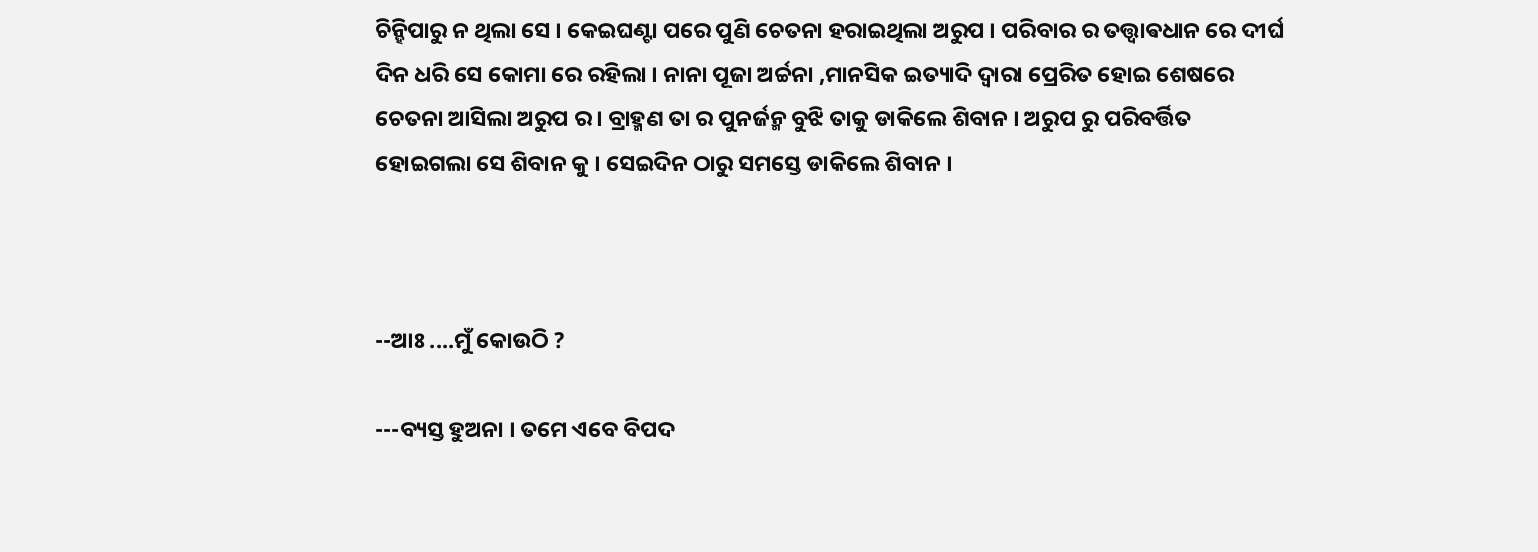ଚିନ୍ହିପାରୁ ନ ଥିଲା ସେ । କେଇଘଣ୍ଟା ପରେ ପୁଣି ଚେତନା ହରାଇଥିଲା ଅରୁପ । ପରିବାର ର ତତ୍ତ୍ଵାଵଧାନ ରେ ଦୀର୍ଘ ଦିନ ଧରି ସେ କୋମା ରେ ରହିଲା । ନାନା ପୂଜା ଅର୍ଚ୍ଚନା ,ମାନସିକ ଇତ୍ୟାଦି ଦ୍ୱାରା ପ୍ରେରିତ ହୋଇ ଶେଷରେ ଚେତନା ଆସିଲା ଅରୁପ ର । ବ୍ରାହ୍ମଣ ତା ର ପୁନର୍ଜନ୍ମ ବୁଝି ତାକୁ ଡାକିଲେ ଶିବାନ । ଅରୁପ ରୁ ପରିବର୍ତ୍ତିତ ହୋଇଗଲା ସେ ଶିବାନ କୁ । ସେଇଦିନ ଠାରୁ ସମସ୍ତେ ଡାକିଲେ ଶିବାନ ।



--ଆଃ ....ମୁଁ କୋଉଠି ?

---ବ୍ୟସ୍ତ ହୁଅନା । ତମେ ଏବେ ବିପଦ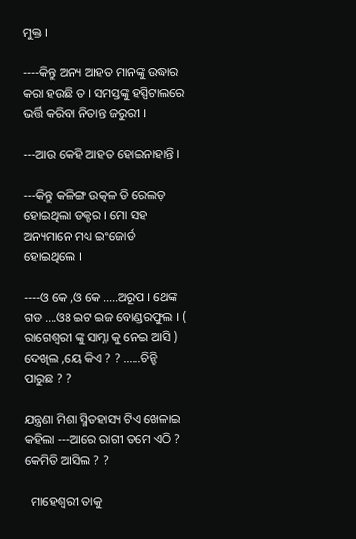ମୁକ୍ତ ।

----କିନ୍ତୁ ଅନ୍ୟ ଆହତ ମାନଙ୍କୁ ଉଦ୍ଧାର କରା ହଉଛି ତ । ସମସ୍ତଙ୍କୁ ହସ୍ପିଟାଲରେ ଭର୍ତ୍ତି କରିବା ନିତାନ୍ତ ଜରୁରୀ ।

---ଆଉ କେହି ଆହତ ହୋଇନାହାନ୍ତି ।

---କିନ୍ତୁ କଳିଙ୍ଗ ଉତ୍କଳ ଡି ରେଲଡ଼ ହୋଇଥିଲା ଡକ୍ଟର । ମୋ ସହ ଅନ୍ୟମାନେ ମଧ୍ୟ ଇଂଜୋର୍ଡ ହୋଇଥିଲେ ।

----ଓ କେ ,ଓ କେ .....ଅରୂପ । ଥେଙ୍କ ଗଡ ....ଓଃ ଇଟ ଇଜ ବୋଣ୍ଡରଫୁଲ । ( ରାଗେଶ୍ୱରୀ ଙ୍କୁ ସାମ୍ନା କୁ ନେଇ ଆସି ) ଦେଖିଲ ,ୟେ କିଏ ? ? ......ଚିନ୍ହି ପାରୁଛ ? ?

ଯନ୍ତ୍ରଣା ମିଶା ସ୍ମିତହାସ୍ୟ ଟିଏ ଖେଳାଇ କହିଲା ---ଆରେ ରାଗୀ ତମେ ଏଠି ? କେମିତି ଆସିଲ ? ?

  ମାହେଶ୍ୱରୀ ତାକୁ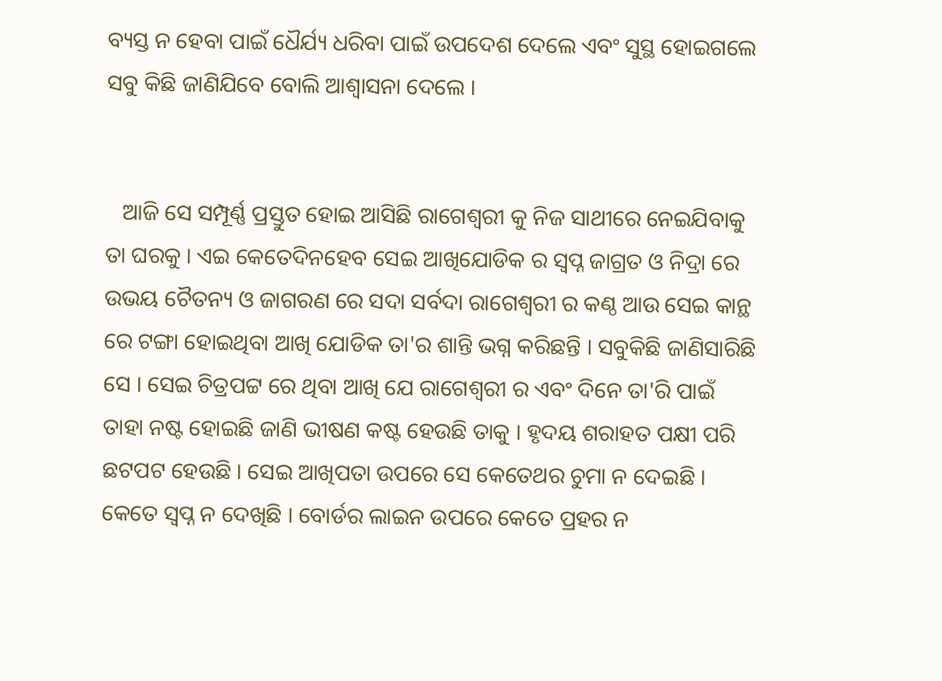ବ୍ୟସ୍ତ ନ ହେବା ପାଇଁ ଧୈର୍ଯ୍ୟ ଧରିବା ପାଇଁ ଉପଦେଶ ଦେଲେ ଏବଂ ସୁସ୍ଥ ହୋଇଗଲେ ସବୁ କିଛି ଜାଣିଯିବେ ବୋଲି ଆଶ୍ୱାସନା ଦେଲେ ।


   ଆଜି ସେ ସମ୍ପୂର୍ଣ୍ଣ ପ୍ରସ୍ତୁତ ହୋଇ ଆସିଛି ରାଗେଶ୍ୱରୀ କୁ ନିଜ ସାଥୀରେ ନେଇଯିବାକୁ ତା ଘରକୁ । ଏଇ କେତେଦିନହେବ ସେଇ ଆଖିଯୋଡିକ ର ସ୍ୱପ୍ନ ଜାଗ୍ରତ ଓ ନିଦ୍ରା ରେ ଉଭୟ ଚୈତନ୍ୟ ଓ ଜାଗରଣ ରେ ସଦା ସର୍ବଦା ରାଗେଶ୍ୱରୀ ର କଣ୍ଠ ଆଉ ସେଇ କାନ୍ଥ ରେ ଟଙ୍ଗା ହୋଇଥିବା ଆଖି ଯୋଡିକ ତା'ର ଶାନ୍ତି ଭଗ୍ନ କରିଛନ୍ତି । ସବୁକିଛି ଜାଣିସାରିଛି ସେ । ସେଇ ଚିତ୍ରପଟ୍ଟ ରେ ଥିବା ଆଖି ଯେ ରାଗେଶ୍ୱରୀ ର ଏବଂ ଦିନେ ତା'ରି ପାଇଁ ତାହା ନଷ୍ଟ ହୋଇଛି ଜାଣି ଭୀଷଣ କଷ୍ଟ ହେଉଛି ତାକୁ । ହୃଦୟ ଶରାହତ ପକ୍ଷୀ ପରି ଛଟପଟ ହେଉଛି । ସେଇ ଆଖିପତା ଉପରେ ସେ କେତେଥର ଚୁମା ନ ଦେଇଛି । କେତେ ସ୍ୱପ୍ନ ନ ଦେଖିଛି । ବୋର୍ଡର ଲାଇନ ଉପରେ କେତେ ପ୍ରହର ନ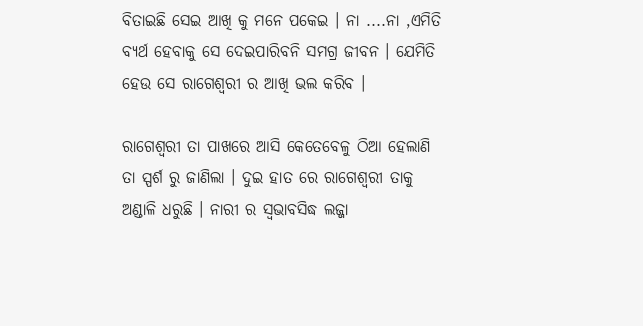ବିତାଇଛି ସେଇ ଆଖି କୁ ମନେ ପକେଇ । ନା ....ନା ,ଏମିତି ବ୍ୟର୍ଥ ହେବାକୁ ସେ ଦେଇପାରିବନି ସମଗ୍ର ଜୀବନ । ଯେମିତି ହେଉ ସେ ରାଗେଶ୍ୱରୀ ର ଆଖି ଭଲ କରିବ ।

ରାଗେଶ୍ୱରୀ ତା ପାଖରେ ଆସି କେତେବେଳୁ ଠିଆ ହେଲାଣି ତା ସ୍ପର୍ଶ ରୁ ଜାଣିଲା । ଦୁଇ ହାତ ରେ ରାଗେଶ୍ୱରୀ ତାକୁ ଅଣ୍ଡାଳି ଧରୁଛି । ନାରୀ ର ସ୍ଵଭାବସିଦ୍ଧ ଲଜ୍ଜା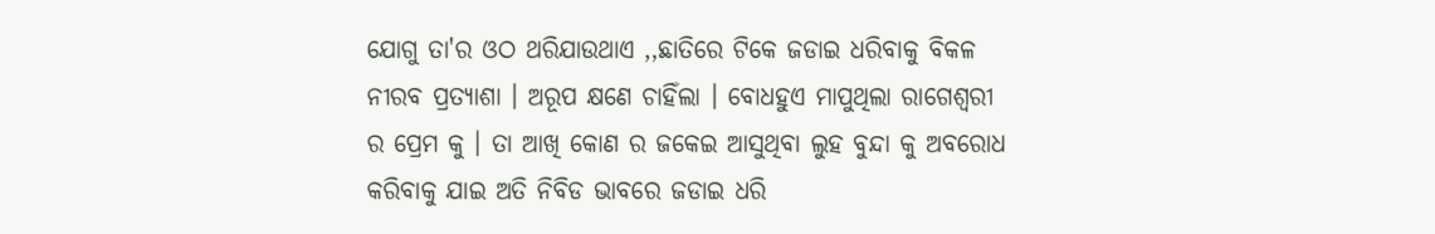ଯୋଗୁ ତା'ର ଓଠ ଥରିଯାଉଥାଏ ,,ଛାତିରେ ଟିକେ ଜଡାଇ ଧରିବାକୁ ବିକଳ ନୀରବ ପ୍ରତ୍ୟାଶା । ଅରୂପ କ୍ଷଣେ ଚାହିଁଲା । ବୋଧହୁଏ ମାପୁଥିଲା ରାଗେଶ୍ୱରୀ ର ପ୍ରେମ କୁ । ତା ଆଖି କୋଣ ର ଜକେଇ ଆସୁଥିବା ଲୁହ ବୁନ୍ଦା କୁ ଅବରୋଧ କରିବାକୁ ଯାଇ ଅତି ନିବିଡ ଭାବରେ ଜଡାଇ ଧରି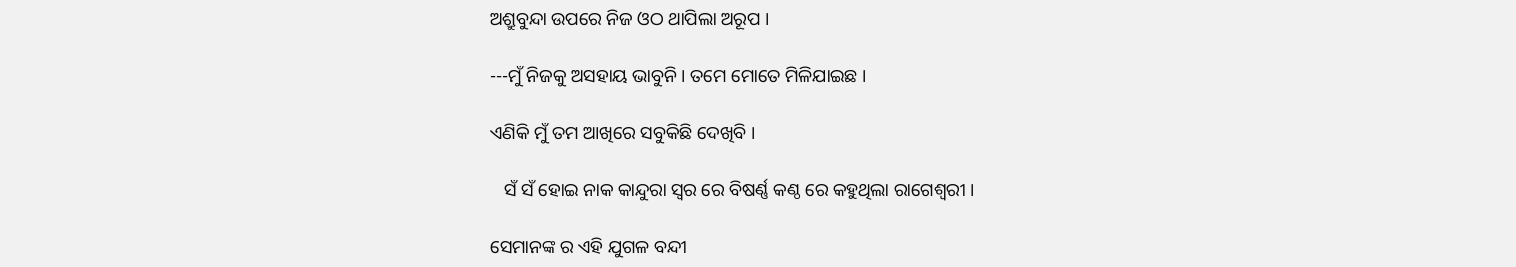ଅଶ୍ରୁବୁନ୍ଦା ଉପରେ ନିଜ ଓଠ ଥାପିଲା ଅରୂପ ।

---ମୁଁ ନିଜକୁ ଅସହାୟ ଭାବୁନି । ତମେ ମୋତେ ମିଳିଯାଇଛ ।

ଏଣିକି ମୁଁ ତମ ଆଖିରେ ସବୁକିଛି ଦେଖିବି ।

   ସଁ ସଁ ହୋଇ ନାକ କାନ୍ଦୁରା ସ୍ୱର ରେ ବିଷର୍ଣ୍ଣ କଣ୍ଠ ରେ କହୁଥିଲା ରାଗେଶ୍ୱରୀ ।

ସେମାନଙ୍କ ର ଏହି ଯୁଗଳ ବନ୍ଦୀ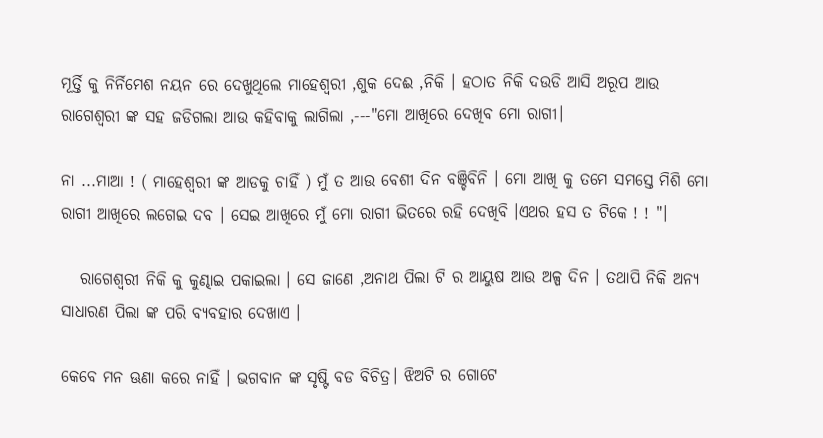ମୂର୍ତ୍ତି କୁ ନିର୍ନିମେଶ ନୟନ ରେ ଦେଖୁଥିଲେ ମାହେଶ୍ୱରୀ ,ଶୁକ ଦେଈ ,ନିକି । ହଠାତ ନିକି ଦଉଡି ଆସି ଅରୂପ ଆଉ ରାଗେଶ୍ୱରୀ ଙ୍କ ସହ ଜଡିଗଲା ଆଉ କହିବାକୁ ଲାଗିଲା ,---"ମୋ ଆଖିରେ ଦେଖିବ ମୋ ରାଗୀ।

ନା ...ମାଆ ! ( ମାହେଶ୍ୱରୀ ଙ୍କ ଆଡକୁ ଚାହିଁ ) ମୁଁ ତ ଆଉ ବେଶୀ ଦିନ ବଞ୍ଚିବିନି । ମୋ ଆଖି କୁ ତମେ ସମସ୍ତେ ମିଶି ମୋ ରାଗୀ ଆଖିରେ ଲଗେଇ ଦବ । ସେଇ ଆଖିରେ ମୁଁ ମୋ ରାଗୀ ଭିତରେ ରହି ଦେଖିବି ।ଏଥର ହସ ତ ଟିକେ ! ! "।

   ରାଗେଶ୍ୱରୀ ନିକି କୁ କୁଣ୍ଢାଇ ପକାଇଲା । ସେ ଜାଣେ ,ଅନାଥ ପିଲା ଟି ର ଆୟୁଷ ଆଉ ଅଳ୍ପ ଦିନ । ତଥାପି ନିକି ଅନ୍ୟ ସାଧାରଣ ପିଲା ଙ୍କ ପରି ବ୍ୟବହାର ଦେଖାଏ ।

କେବେ ମନ ଊଣା କରେ ନାହିଁ । ଭଗବାନ ଙ୍କ ସୃଷ୍ଟି ବଡ ବିଚିତ୍ର। ଝିଅଟି ର ଗୋଟେ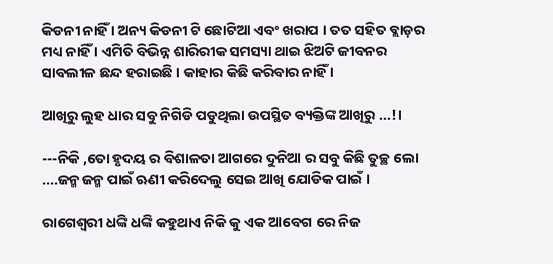କିଡନୀ ନାହିଁ । ଅନ୍ୟ କିଡନୀ ଟି ଛୋଟିଆ ଏବଂ ଖରାପ । ତତ ସହିତ ବ୍ଲାଡ଼ର ମଧ୍ୟ ନାହିଁ । ଏମିତି ବିଭିନ୍ନ ଶାରିରୀକ ସମସ୍ୟା ଥାଇ ଝିଅଟି ଜୀବନର ସାବଲୀଳ ଛନ୍ଦ ହରାଇଛି । କାହାର କିଛି କରିବାର ନାହିଁ ।

ଆଖିରୁ ଲୁହ ଧାର ସବୁ ନିଗିଡି ପଡୁଥିଲା ଉପସ୍ଥିତ ବ୍ୟକ୍ତିଙ୍କ ଆଖିରୁ ...!।

---ନିକି ,ତୋ ହୃଦୟ ର ବିଶାଳତା ଆଗରେ ଦୁନିଆ ର ସବୁ କିଛି ତୁଚ୍ଛ ଲୋ ....ଜନ୍ମ ଜନ୍ମ ପାଇଁ ଋଣୀ କରିଦେଲୁ ସେଇ ଆଖି ଯୋଡିକ ପାଇଁ ।

ରାଗେଶ୍ୱରୀ ଧଙ୍କି ଧଙ୍କି କହୁଥାଏ ନିକି କୁ ଏକ ଆବେଗ ରେ ନିଜ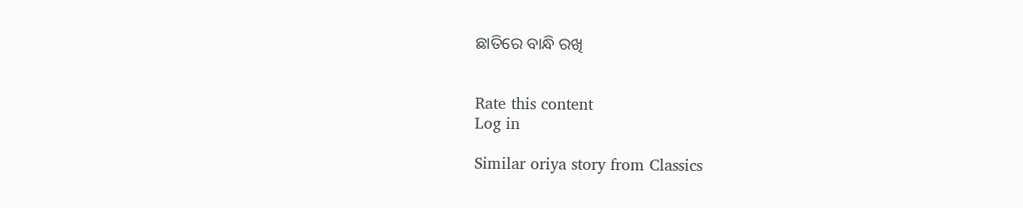ଛାତିରେ ବାନ୍ଧି ରଖି


Rate this content
Log in

Similar oriya story from Classics